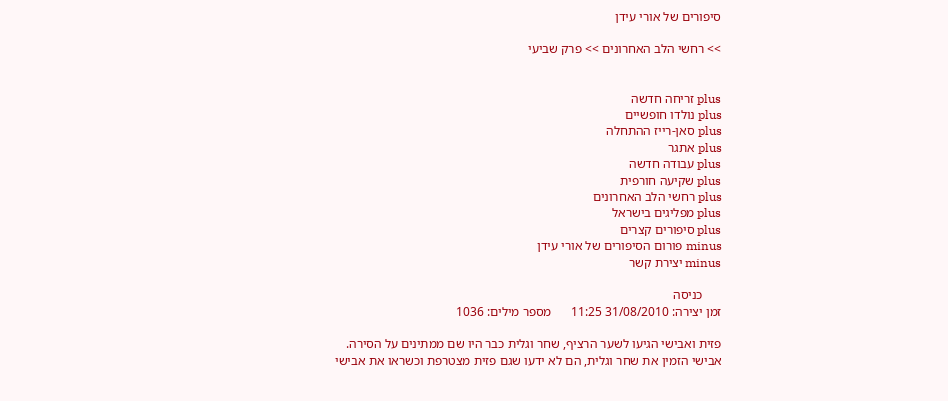סיפורים של אורי עידן

>> רחשי הלב האחרונים >> פרק שביעי


plus זריחה חדשה
plus נולדו חופשיים
plus סאן-רייז ההתחלה
plus אתגר
plus עבודה חדשה
plus שקיעה חורפית
plus רחשי הלב האחרונים
plus מפליגים בישראל
plus סיפורים קצרים
minus פורום הסיפורים של אורי עידן
minus יצירת קשר

      כניסה
זמן יצירה: 31/08/2010 11:25      מספר מילים: 1036

פזית ואבישי הגיעו לשער הרציף, שחר וגלית כבר היו שם ממתינים על הסירה.
אבישי הזמין את שחר וגלית, הם לא ידעו שגם פזית מצטרפת וכשראו את אבישי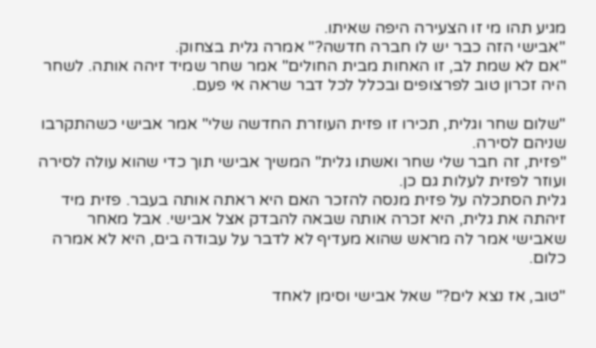מגיע תהו מי זו הצעירה היפה שאיתו.
"אבישי הזה כבר יש לו חברה חדשה?" אמרה גלית בצחוק.
"אם לא שמת לב, זו האחות מבית החולים" אמר שחר שמיד זיהה אותה. לשחר היה זכרון טוב לפרצופים ובכלל לכל דבר שראה אי פעם.

"שלום שחר וגלית, תכירו זו פזית העוזרת החדשה שלי" אמר אבישי כשהתקרבו שניהם לסירה.
"פזית, זה חבר שלי שחר ואשתו גלית" המשיך אבישי תוך כדי שהוא עולה לסירה ועוזר לפזית לעלות גם כן.
גלית הסתכלה על פזית מנסה להזכר האם היא ראתה אותה בעבר. פזית מיד זיהתה את גלית, היא זכרה אותה שבאה להבדק אצל אבישי. אבל מאחר שאבישי אמר לה מראש שהוא מעדיף לא לדבר על עבודה בים, היא לא אמרה כלום.

"טוב, אז נצא לים?" שאל אבישי וסימן לאחד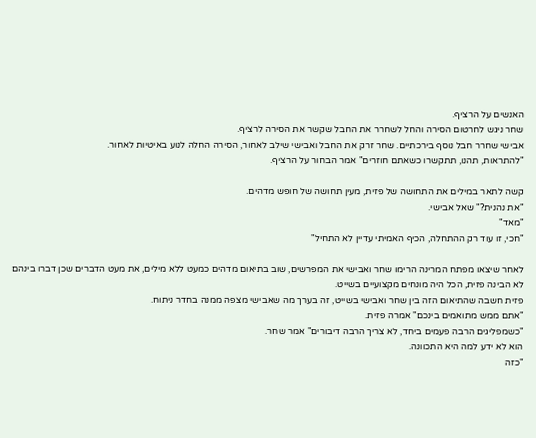האנשים על הרציף.
שחר ניגש לחרטום הסירה והחל לשחרר את החבל שקשר את הסירה לרציף.
אבישי שחרר חבל נוסף בירכתיים. שחר זרק את החבל ואבישי שילב לאחור, הסירה החלה לנוע באיטיות לאחור.
"להתראות, תהנו, תתקשרו כשאתם חוזרים" אמר הבחור על הרציף.

קשה לתאר במילים את התחושה של פזית, מעין תחושה של חופש מדהים.
"את נהנית?" שאל אבישי.
"מאד"
"חכי, זו עוד רק ההתחלה, הכיף האמיתי עדיין לא התחיל"

לאחר שיצאו מפתח המרינה הרימו שחר ואבישי את המפרשים, שוב בתיאום מדהים כמעט ללא מילים, את מעט הדברים שכן דברו בינהם לא הבינה פזית, הכל היה מונחים מקצועיים בשייט.
פזית חשבה שהתיאום הזה בין שחר ואבישי בשייט, זה בערך מה שאבישי מצפה ממנה בחדר ניתוח.
"אתם ממש מתואמים בינכם" אמרה פזית.
"כשמפליגים הרבה פעמים ביחד, לא צריך הרבה דיבורים" אמר שחר.
הוא לא ידע למה היא התכוונה.
"כזה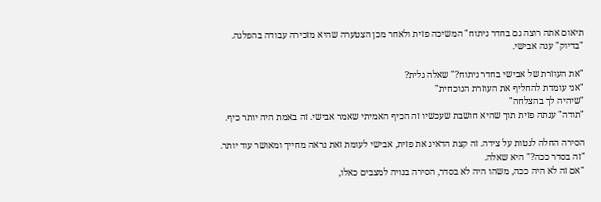תיאום אתה רוצה גם בחדר ניתוח" המשיכה פזית ולאחר מכן הצטערה שהיא מזכירה עבודה בהפלגה.
"בדיוק" ענה אבישי.

"את העוזרת של אבישי בחדר ניתוח?" שאלה גלית?
"אני עומדת להחליף את העוזרת הנוכחית"
"שיהיה לך בהצלחה"
"תודה" ענתה פזית תוך שהיא חושבת שעכשיו זה הכיף האמיתי שאמר אבישי. זה באמת היה יותר כיף.

הסירה החלה לנטות על צידה. זה קצת הדאיג את פזית, אבישי לעומת זאת נראה מחייך ומאושר עוד יותר.
"זה בסדר ככה?" היא שאלה.
"אם זה לא היה ככה, משהו היה לא בסדר, הסירה בנויה למצבים כאלו,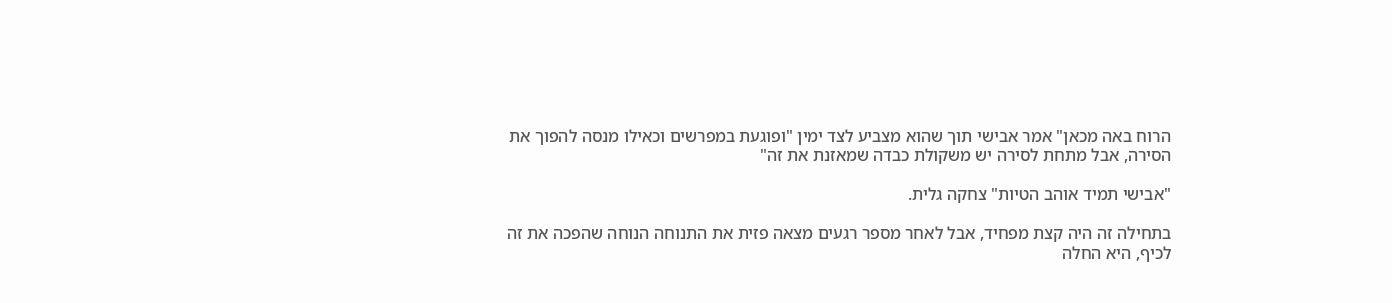הרוח באה מכאן" אמר אבישי תוך שהוא מצביע לצד ימין "ופוגעת במפרשים וכאילו מנסה להפוך את הסירה, אבל מתחת לסירה יש משקולת כבדה שמאזנת את זה"

"אבישי תמיד אוהב הטיות" צחקה גלית.

בתחילה זה היה קצת מפחיד, אבל לאחר מספר רגעים מצאה פזית את התנוחה הנוחה שהפכה את זה לכיף, היא החלה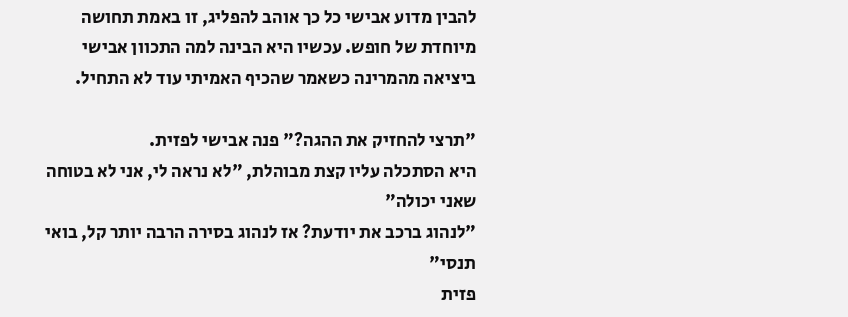להבין מדוע אבישי כל כך אוהב להפליג, זו באמת תחושה מיוחדת של חופש. עכשיו היא הבינה למה התכוון אבישי ביציאה מהמרינה כשאמר שהכיף האמיתי עוד לא התחיל.

"תרצי להחזיק את ההגה?" פנה אבישי לפזית.
היא הסתכלה עליו קצת מבוהלת, "לא נראה לי, אני לא בטוחה שאני יכולה"
"לנהוג ברכב את יודעת? אז לנהוג בסירה הרבה יותר קל, בואי תנסי"
פזית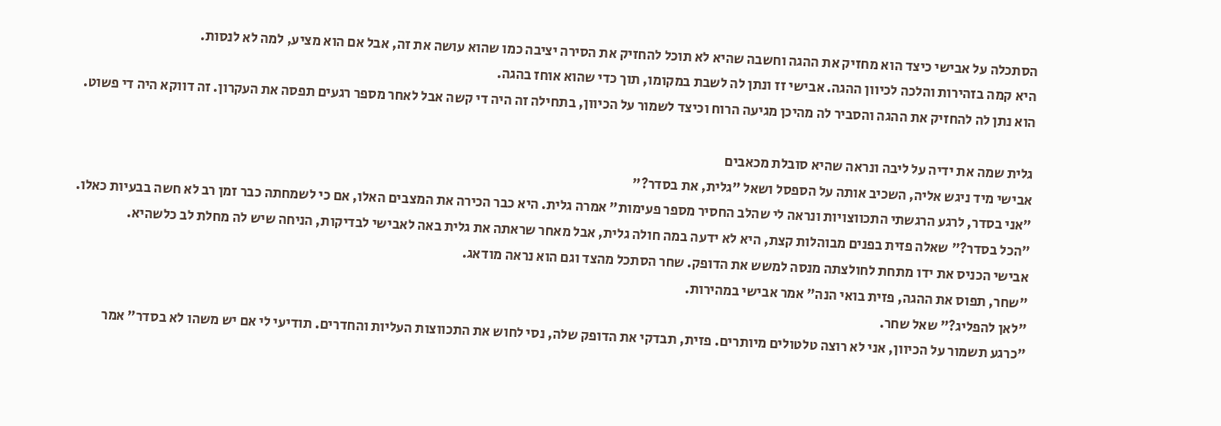הסתכלה על אבישי כיצד הוא מחזיק את ההגה וחשבה שהיא לא תוכל להחזיק את הסירה יציבה כמו שהוא עושה את זה, אבל אם הוא מציע, למה לא לנסות.
היא קמה בזהירות והלכה לכיוון ההגה. אבישי זז ונתן לה לשבת במקומו, תוך כדי שהוא אוחז בהגה.
הוא נתן לה להחזיק את ההגה והסביר לה מהיכן מגיעה הרוח וכיצד לשמור על הכיוון, בתחילה זה היה די קשה אבל לאחר מספר רגעים תפסה את העקרון. זה דווקא היה די פשוט.

גלית שמה את ידיה על ליבה ונראה שהיא סובלת מכאבים
אבישי מיד ניגש אליה, השכיב אותה על הספסל ושאל "גלית, את בסדר?"
"אני בסדר, לרגע הרגשתי התכווצויות ונראה לי שהלב החסיר מספר פעימות" אמרה גלית. היא כבר הכירה את המצבים האלו, אם כי לשמחתה כבר זמן רב לא חשה בבעיות כאלו.
"הכל בסדר?" שאלה פזית בפנים מבוהלות קצת, היא לא ידעה במה חולה גלית, אבל מאחר שראתה את גלית באה לאבישי לבדיקות, הניחה שיש לה מחלת לב כלשהיא.
אבישי הכניס את ידו מתחת לחולצתה מנסה למשש את הדופק. שחר הסתכל מהצד וגם הוא נראה מודאג.
"שחר, תפוס את ההגה, פזית בואי הנה" אמר אבישי במהירות.
"לאן להפליג?" שאל שחר.
"כרגע תשמור על הכיוון, אני לא רוצה טלטולים מיותרים. פזית, תבדקי את הדופק שלה, נסי לחוש את התכווצות העליות והחדרים. תודיעי לי אם יש משהו לא בסדר" אמר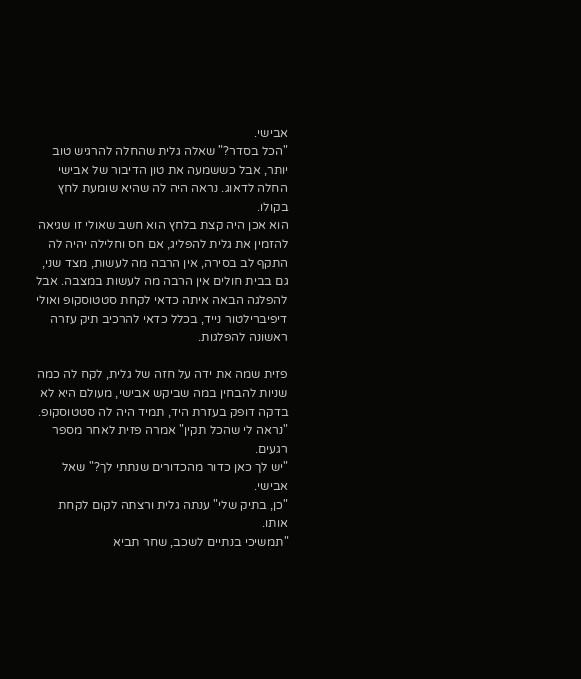אבישי.
"הכל בסדר?" שאלה גלית שהחלה להרגיש טוב יותר, אבל כששמעה את טון הדיבור של אבישי החלה לדאוג. נראה היה לה שהיא שומעת לחץ בקולו.
הוא אכן היה קצת בלחץ הוא חשב שאולי זו שגיאה להזמין את גלית להפליג, אם חס וחלילה יהיה לה התקף לב בסירה, אין הרבה מה לעשות, מצד שני, גם בבית חולים אין הרבה מה לעשות במצבה. אבל להפלגה הבאה איתה כדאי לקחת סטטוסקופ ואולי דיפיברילטור נייד, בכלל כדאי להרכיב תיק עזרה ראשונה להפלגות.

פזית שמה את ידה על חזה של גלית, לקח לה כמה שניות להבחין במה שביקש אבישי, מעולם היא לא בדקה דופק בעזרת היד, תמיד היה לה סטטוסקופ.
"נראה לי שהכל תקין" אמרה פזית לאחר מספר רגעים.
"יש לך כאן כדור מהכדורים שנתתי לך?" שאל אבישי.
"כן, בתיק שלי" ענתה גלית ורצתה לקום לקחת אותו.
"תמשיכי בנתיים לשכב, שחר תביא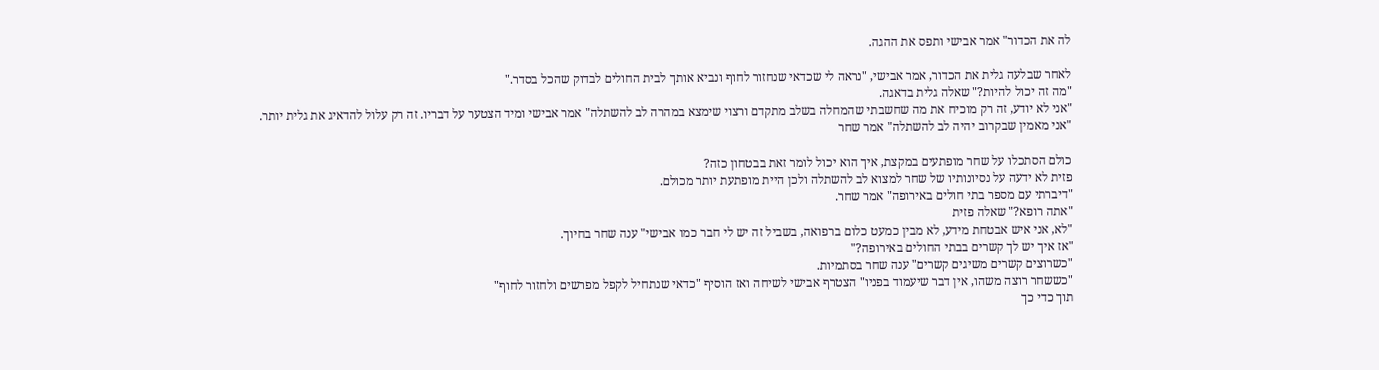לה את הכדור" אמר אבישי ותפס את ההגה.

לאחר שבלעה גלית את הכדור, אמר אבישי, "נראה לי שכדאי שנחזור לחוף ונביא אותך לבית החולים לבדוק שהכל בסדר."
"מה זה יכול להיות?" שאלה גלית בדאגה.
"אני לא יודע, זה רק מוכיח את מה שחשבתי שהמחלה בשלב מתקדם ורצוי שימצא במהרה לב להשתלה" אמר אבישי ומיד הצטער על דבריו. זה רק עלול להדאיג את גלית יותר.
"אני מאמין שבקרוב יהיה לב להשתלה" אמר שחר

כולם הסתכלו על שחר מופתעים במקצת, איך הוא יכול לומר זאת בבטחון כזה?
פזית לא ידעה על נסיונותיו של שחר למצוא לב להשתלה ולכן היית מופתעת יותר מכולם.
"דיברתי עם מספר בתי חולים באירופה" אמר שחר.
"אתה רופא?" שאלה פזית
"לא, אני איש אבטחת מידע, לא מבין כמעט כלום ברפואה, בשביל זה יש לי חבר כמו אבישי" ענה שחר בחיוך.
"אז איך יש לך קשרים בבתי החולים באירופה?"
"כשרוצים קשרים משיגים קשרים" ענה שחר בסתמיות.
"כששחר רוצה משהו, אין דבר שיעמוד בפניו" הצטרף אבישי לשיחה ואז הוסיף "כדאי שנתחיל לקפל מפרשים ולחזור לחוף"
תוך כדי כך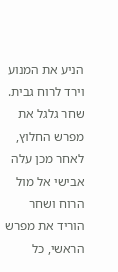הניע את המנוע וירד לרוח גבית. שחר גלגל את מפרש החלוץ, לאחר מכן עלה אבישי אל מול הרוח ושחר הוריד את מפרש הראשי, כל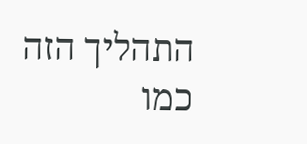התהליך הזה כמו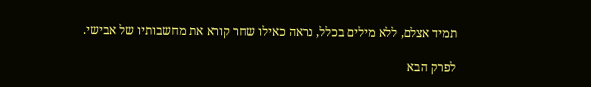תמיד אצלם, ללא מילים בכלל, נראה כאילו שחר קורא את מחשבותיו של אבישי.

לפרק הבא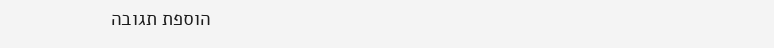הוספת תגובה